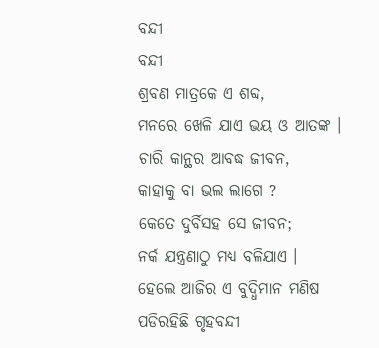ବନ୍ଦୀ
ବନ୍ଦୀ
ଶ୍ରବଣ ମାତ୍ରକେ ଏ ଶବ୍ଦ,
ମନରେ ଖେଳି ଯାଏ ଭୟ ଓ ଆତଙ୍କ ।
ଚାରି କାନ୍ଥର ଆବଦ୍ଧ ଜୀବନ,
କାହାକୁ ବା ଭଲ ଲାଗେ ?
କେତେ ଦୁର୍ବିସହ ସେ ଜୀବନ;
ନର୍କ ଯନ୍ତ୍ରଣାଠୁ ମଧ୍ୟ ବଳିଯାଏ ।
ହେଲେ ଆଜିର ଏ ବୁଦ୍ଧିମାନ ମଣିଷ
ପଡିରହିଛି ଗୃହବନ୍ଦୀ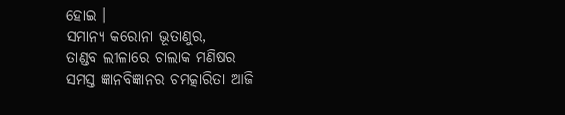ହୋଇ ।
ସମାନ୍ୟ କରୋନା ଭୂତାଣୁର,
ତାଣ୍ଡବ ଲୀଳାରେ ଚାଲାକ ମଣିଷର
ସମସ୍ତ ଜ୍ଞାନବିଜ୍ଞାନର ଚମତ୍କାରିତା ଆଜି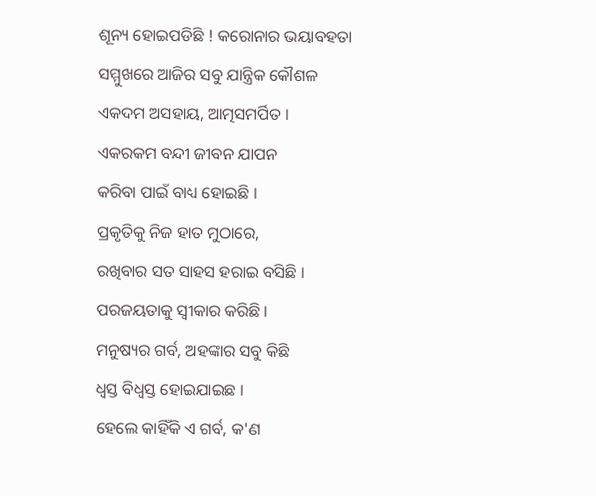ଶୂନ୍ୟ ହୋଇପଡିଛି ! କରୋନାର ଭୟାବହତା
ସମ୍ମୁଖରେ ଆଜିର ସବୁ ଯାନ୍ତ୍ରିକ କୌଶଳ
ଏକଦମ ଅସହାୟ, ଆତ୍ମସମର୍ପିତ ।
ଏକରକମ ବନ୍ଦୀ ଜୀବନ ଯାପନ
କରିବା ପାଇଁ ବାଧ୍ୟ ହୋଇଛି ।
ପ୍ରକୃତିକୁ ନିଜ ହାତ ମୁଠାରେ,
ରଖିବାର ସତ ସାହସ ହରାଇ ବସିଛି ।
ପରଜୟତାକୁ ସ୍ଵୀକାର କରିଛି ।
ମନୁଷ୍ୟର ଗର୍ବ, ଅହଙ୍କାର ସବୁ କିଛି
ଧ୍ୱସ୍ତ ବିଧ୍ୱସ୍ତ ହୋଇଯାଇଛ ।
ହେଲେ କାହିଁକି ଏ ଗର୍ବ, କ'ଣ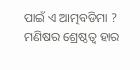ପାଇଁ ଏ ଆତ୍ମବଡିମା ?
ମଣିଷର ଶ୍ରେଷ୍ଠତ୍ୱ ହାର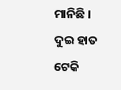ମାନିଛି ।
ଦୁଇ ହାତ ଟେକି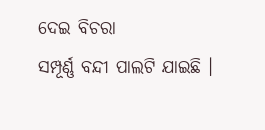ଦେଇ ବିଚରା
ସମ୍ପୂର୍ଣ୍ଣ ବନ୍ଦୀ ପାଲଟି ଯାଇଛି ।